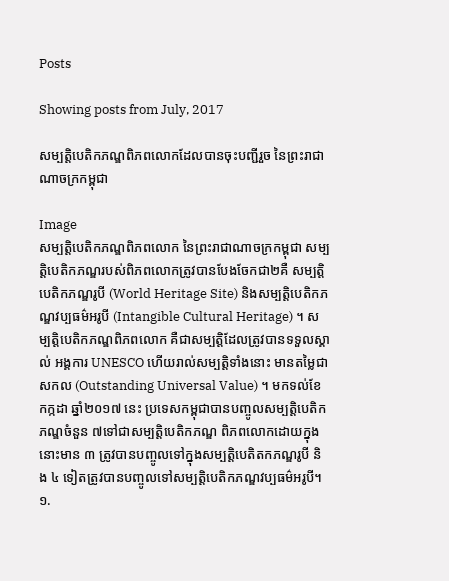Posts

Showing posts from July, 2017

សម្បត្តិបេតិកភណ្ឌពិភពលោកដែលបានចុះបញ្ជីរួច នៃព្រះរាជាណាចក្រកម្ពុជា

Image
សម្បត្តិបេតិកភណ្ឌពិភពលោក នៃព្រះរាជាណាចក្រកម្ពុជា សម្បត្តិបេតិកភណ្ឌរបស់ពិភពលោកត្រូវបានបែងចែកជា២គឺ សម្បត្តិបេតិកភណ្ឌរូបី (World Heritage Site) និងសម្បត្តិបេតិកភណ្ឌវប្បធម៌អរូបី (Intangible Cultural Heritage) ។ សម្បត្តិបេតិកភណ្ឌពិភពលោក គឺជាសម្បត្តិដែលត្រូវបានទទួលស្គាល់ អង្គការ UNESCO ហើយរាល់សម្បត្តិទាំងនោះ មានតម្លៃជាសកល (Outstanding Universal Value) ។ មកទល់ខែកក្កដា ឆ្នាំ២០១៧ នេះ ប្រទេសកម្ពុជាបានបញ្ចូលសម្បត្តិបេតិកភណ្ឌចំនួន ៧ទៅជាសម្បត្តិបេតិកភណ្ឌ ពិភពលោកដោយក្នុងនោះមាន ៣ ត្រូវបានបញ្ចូលទៅក្នុងសម្បត្តិបេតិតកភណ្ឌរូបី និង ៤ ទៀតត្រូវបានបញ្ចូលទៅសម្បត្តិបេតិកភណ្ឌវប្បធម៌អរូបី។ ១.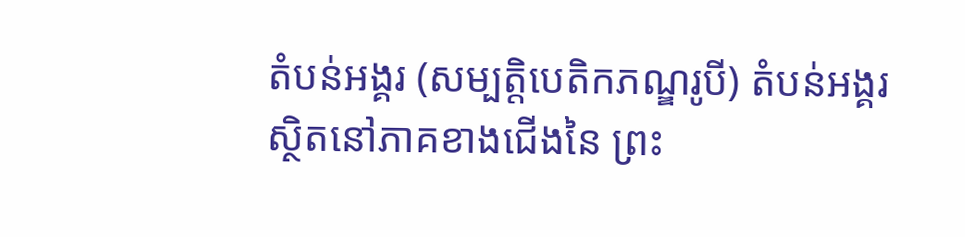តំបន់អង្គរ (សម្បត្តិបេតិកភណ្ឌរូបី) តំបន់អង្គរ ស្ថិតនៅភាគខាងជើងនៃ ព្រះ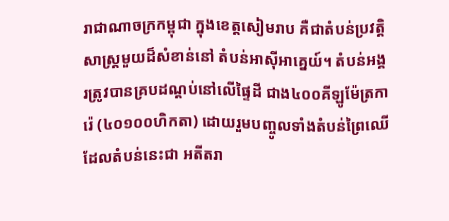រាជាណាចក្រកម្ពុជា ក្នុងខេត្តសៀមរាប គឺជាតំបន់ប្រវត្តិសាស្រ្ដមួយដ៏សំខាន់នៅ តំបន់អាស៊ីអាគ្នេយ៍។ តំបន់អង្គរត្រូវបានគ្របដណ្ដប់នៅលើផ្ទៃដី ជាង៤០០គីឡូម៉ែត្រការ៉េ (៤០១០០ហិកតា) ដោយរួមបញ្ចូលទាំងតំបន់ព្រៃឈើ ដែលតំបន់នេះជា អតីតរា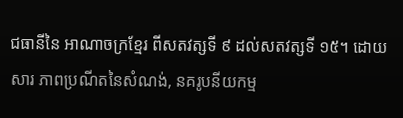ជធានីនៃ អាណាចក្រខ្មែរ ពីសតវត្សទី ៩ ដល់សតវត្សទី ១៥។ ដោយសារ ភាពប្រណីតនៃសំណង់, នគរូបនីយកម្ម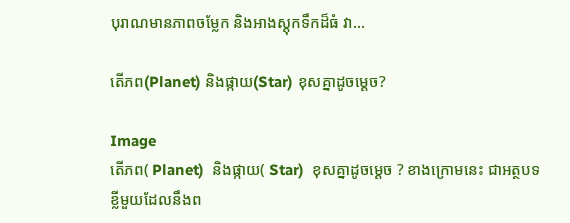បុរាណមានភាពចម្លែក និងអាងស្ដុកទឹកដ៏ធំ វា...

តើភព(Planet) និងផ្កាយ(Star) ខុសគ្នាដូចម្ដេច?

Image
តើភព( Planet)  និងផ្កាយ( Star)  ខុសគ្នាដូចម្ដេច ? ខាងក្រោមនេះ ជាអត្ថបទខ្លីមួយដែលនឹងព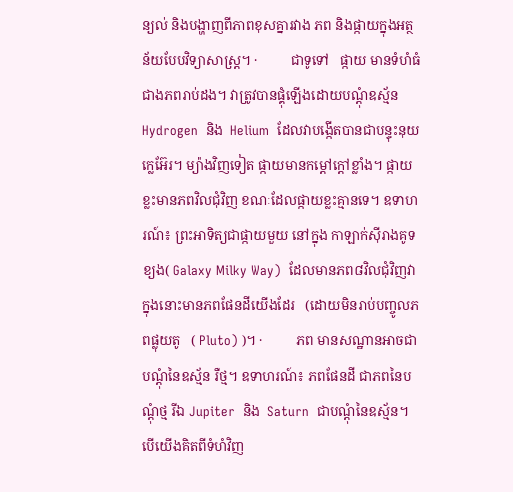ន្យល់ និងបង្ហាញពីភាពខុសគ្នារវាង ភព និងផ្កាយក្នុងអត្ថន័យបែបវិទ្យាសាស្រ្ត។ ·          ជាទូទៅ   ផ្កាយ មានទំហំធំជាងភពរាប់ដង។ វាត្រូវបានផ្គុំឡើងដោយបណ្ដុំឧស្ម័ន Hydrogen  និង  Helium  ដែលវាបង្កើតបានជាបន្ទុះនុយក្លេអ៊ែរ។ ម្យ៉ាងវិញទៀត ផ្កាយមានកម្ដៅក្ដៅខ្លាំង។ ផ្កាយខ្លះមានភពវិលជុំវិញ ខណៈដែលផ្កាយខ្លះគ្មានទេ។ ឧទាហរណ៍៖ ព្រះអាទិត្យជាផ្កាយមួយ នៅក្នុង កាឡាក់ស៊ីរាងគូទខ្យង( Galaxy Milky Way)  ដែលមានភព៨វិលជុំវិញវា ក្នុងនោះមានភពផែនដីយើងដែរ   (ដោយមិនរាប់បញ្ចូលភពផ្លុយតូ   ( Pluto) )។ ·          ភព មានសណ្ឋានអាចជាបណ្ដុំនៃឧស្ម័ន រឺថ្ម។ ឧទាហរណ៍៖ ភពផែនដី ជាភពនៃបណ្ដុំថ្ម រីឯ Jupiter  និង  Saturn  ជាបណ្ដុំនៃឧស្ម័ន។ បើយើងគិតពីទំហំវិញ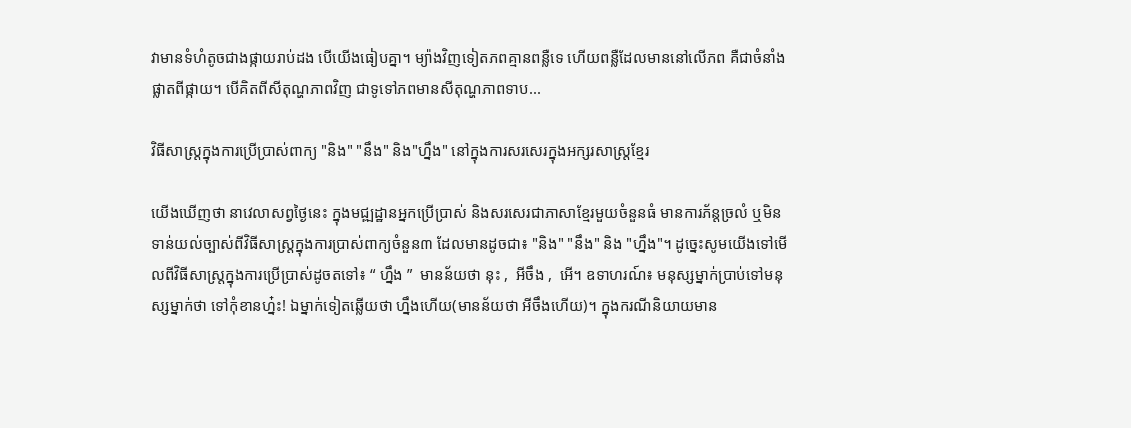វាមានទំហំតូចជាងផ្កាយរាប់ដង បើយើងធៀបគ្នា។ ម្យ៉ាងវិញទៀតភពគ្មានពន្លឺទេ ហើយពន្លឺដែលមាននៅលើភព គឺជាចំនាំងផ្លាតពីផ្កាយ។ បើគិតពីសីតុណ្ហភាពវិញ ជាទូទៅភពមានសីតុណ្ហភាពទាប...

វិធីសាស្រ្ដក្នុងការប្រើប្រាស់ពាក្យ "និង" "នឹង" និង"ហ្នឹង" នៅក្នុងការសរសេរក្នុងអក្សរសាស្រ្ដខ្មែរ

យើងឃើញថា នាវេលាសព្វថ្ងៃនេះ ក្នុងមជ្ឍដ្ឋានអ្នកប្រើប្រាស់ និងសរសេរជាភាសាខ្មែរមួយចំនួនធំ មានការភ័ន្ដច្រលំ ឬមិនទាន់យល់ច្បាស់ពីវិធីសាស្រ្ដក្នុងការប្រាស់ពាក្យចំនួន៣ ដែលមានដូចជា៖ "និង" "នឹង" និង "ហ្នឹង"។ ដូច្នេះសូមយើងទៅមើលពីវិធីសាស្រ្តក្នុងការប្រើប្រាស់ដូចតទៅ៖ “ ហ្នឹង ”  មានន័យថា នុះ ,  អីចឹង ,  អើ។ ឧទាហរណ៍៖ មនុស្សម្នាក់ប្រាប់ទៅមនុស្សម្នាក់ថា ទៅកុំខានហ្ន៎ះ! ឯម្នាក់ទៀតឆ្លើយថា ហ្នឹងហើយ(មានន័យថា អីចឹងហើយ)។ ក្នុងករណីនិយាយមាន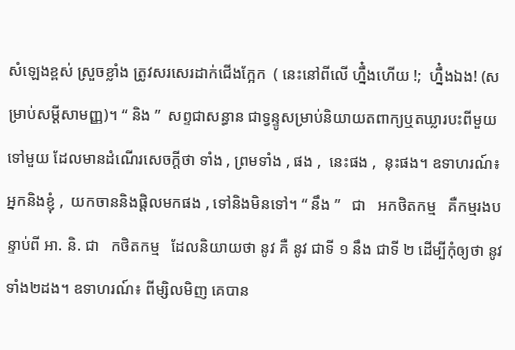សំឡេងខ្ពស់ ស្រួចខ្លាំង ត្រូវសរសេរដាក់ជើងក្អែក  ( នេះនៅពីលើ ហ្នឹ៎ងហើយ !;  ហ្នឹ៎ងឯង! (សម្រាប់សម្ដីសាមញ្ញ)។ “ និង ”  សព្ទជាសន្ធាន ជាទ្វន្ទូសម្រាប់និយាយតពាក្យឬតឃ្លារបះពីមួយទៅមួយ ដែលមានដំណើរសេចក្ដីថា ទាំង , ព្រមទាំង , ផង ,  នេះផង ,  នុះផង។ ឧទាហរណ៍៖ អ្នកនិងខ្ញុំ ,  យកចាននិងផ្តិលមកផង , ទៅនិងមិនទៅ។ “ នឹង ”   ជា   អកថិតកម្ម   គឺកម្មរងបន្ទាប់ពី អា. និ. ជា   កថិតកម្ម   ដែលនិយាយថា នូវ គឺ នូវ ជាទី ១ នឹង ជាទី ២ ដើម្បីកុំឲ្យថា នូវ ទាំង២ដង។ ឧទាហរណ៍៖ ពីម្សិលមិញ គេបាន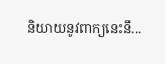និយាយនូវពាក្យនេះនឹ...